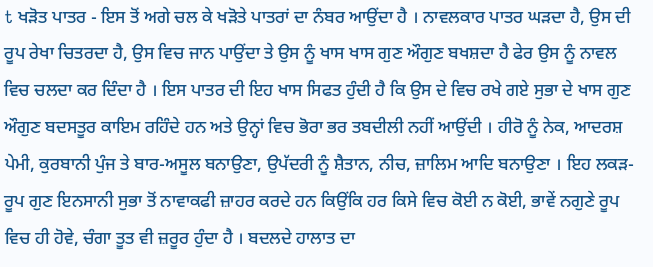t ਖੜੋਤ ਪਾਤਰ - ਇਸ ਤੋਂ ਅਗੇ ਚਲ ਕੇ ਖੜੋਤੇ ਪਾਤਰਾਂ ਦਾ ਨੰਬਰ ਆਉਂਦਾ ਹੈ । ਨਾਵਲਕਾਰ ਪਾਤਰ ਘੜਦਾ ਹੈ, ਉਸ ਦੀ ਰੂਪ ਰੇਖਾ ਚਿਤਰਦਾ ਹੈ, ਉਸ ਵਿਚ ਜਾਨ ਪਾਉਂਦਾ ਤੇ ਉਸ ਨੂੰ ਖਾਸ ਖਾਸ ਗੁਣ ਔਗੁਣ ਬਖਸ਼ਦਾ ਹੈ ਫੇਰ ਉਸ ਨੂੰ ਨਾਵਲ ਵਿਚ ਚਲਦਾ ਕਰ ਦਿੰਦਾ ਹੈ । ਇਸ ਪਾਤਰ ਦੀ ਇਹ ਖਾਸ ਸਿਫਤ ਹੁੰਦੀ ਹੈ ਕਿ ਉਸ ਦੇ ਵਿਚ ਰਖੇ ਗਏ ਸੁਭਾ ਦੇ ਖਾਸ ਗੁਣ ਔਗੁਣ ਬਦਸਤੂਰ ਕਾਇਮ ਰਹਿੰਦੇ ਹਨ ਅਤੇ ਉਨ੍ਹਾਂ ਵਿਚ ਭੋਰਾ ਭਰ ਤਬਦੀਲੀ ਨਹੀਂ ਆਉਂਦੀ । ਹੀਰੋ ਨੂੰ ਨੇਕ, ਆਦਰਸ਼ ਪੇਮੀ, ਕੁਰਬਾਨੀ ਪੁੰਜ ਤੇ ਬਾਰ-ਅਸੂਲ ਬਨਾਉਣਾ, ਉਪੱਦਰੀ ਨੂੰ ਸ਼ੈਤਾਨ, ਨੀਚ, ਜ਼ਾਲਿਮ ਆਦਿ ਬਨਾਉਣਾ । ਇਹ ਲਕੜ-ਰੂਪ ਗੁਣ ਇਨਸਾਨੀ ਸੁਭਾ ਤੋਂ ਨਾਵਾਕਫੀ ਜ਼ਾਹਰ ਕਰਦੇ ਹਨ ਕਿਉਂਕਿ ਹਰ ਕਿਸੇ ਵਿਚ ਕੋਈ ਨ ਕੋਈ, ਭਾਵੇਂ ਨਗੁਣੇ ਰੂਪ ਵਿਚ ਹੀ ਹੋਵੇ, ਚੰਗਾ ਤੂਤ ਵੀ ਜ਼ਰੂਰ ਹੁੰਦਾ ਹੈ । ਬਦਲਦੇ ਹਾਲਾਤ ਦਾ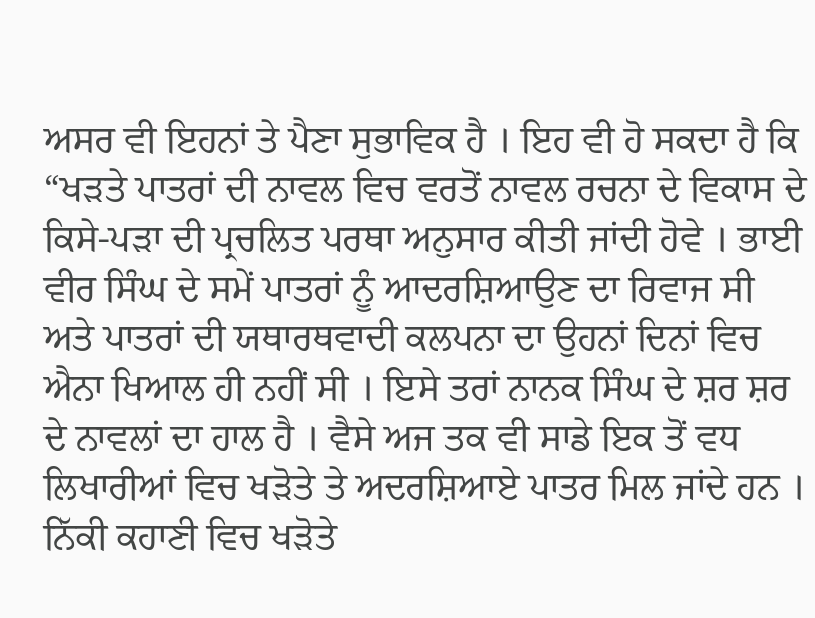ਅਸਰ ਵੀ ਇਹਨਾਂ ਤੇ ਪੈਣਾ ਸੁਭਾਵਿਕ ਹੈ । ਇਹ ਵੀ ਹੋ ਸਕਦਾ ਹੈ ਕਿ “ਖੜਤੇ ਪਾਤਰਾਂ ਦੀ ਨਾਵਲ ਵਿਚ ਵਰਤੋਂ ਨਾਵਲ ਰਚਨਾ ਦੇ ਵਿਕਾਸ ਦੇ ਕਿਸੇ-ਪੜਾ ਦੀ ਪ੍ਰਚਲਿਤ ਪਰਥਾ ਅਨੁਸਾਰ ਕੀਤੀ ਜਾਂਦੀ ਹੋਵੇ । ਭਾਈ ਵੀਰ ਸਿੰਘ ਦੇ ਸਮੇਂ ਪਾਤਰਾਂ ਨੂੰ ਆਦਰਸ਼ਿਆਉਣ ਦਾ ਰਿਵਾਜ ਸੀ ਅਤੇ ਪਾਤਰਾਂ ਦੀ ਯਥਾਰਥਵਾਦੀ ਕਲਪਨਾ ਦਾ ਉਹਨਾਂ ਦਿਨਾਂ ਵਿਚ ਐਨਾ ਖਿਆਲ ਹੀ ਨਹੀਂ ਸੀ । ਇਸੇ ਤਰਾਂ ਨਾਨਕ ਸਿੰਘ ਦੇ ਸ਼ਰ ਸ਼ਰ ਦੇ ਨਾਵਲਾਂ ਦਾ ਹਾਲ ਹੈ । ਵੈਸੇ ਅਜ ਤਕ ਵੀ ਸਾਡੇ ਇਕ ਤੋਂ ਵਧ ਲਿਖਾਰੀਆਂ ਵਿਚ ਖੜੋਤੇ ਤੇ ਅਦਰਸ਼ਿਆਏ ਪਾਤਰ ਮਿਲ ਜਾਂਦੇ ਹਨ । ਨਿੱਕੀ ਕਹਾਣੀ ਵਿਚ ਖੜੋਤੇ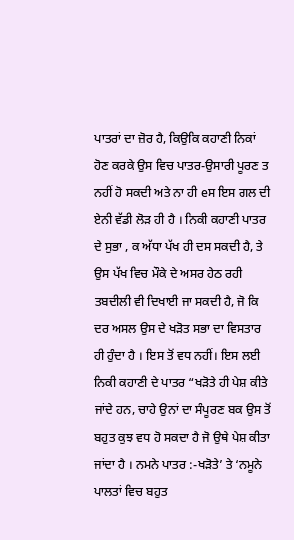ਪਾਤਰਾਂ ਦਾ ਜ਼ੋਰ ਹੈ, ਕਿਉਕਿ ਕਹਾਣੀ ਨਿਕਾਂ ਹੋਣ ਕਰਕੇ ਉਸ ਵਿਚ ਪਾਤਰ-ਉਸਾਰੀ ਪੂਰਣ ਤ ਨਹੀਂ ਹੋ ਸਕਦੀ ਅਤੇ ਨਾ ਹੀ eਸ ਇਸ ਗਲ ਦੀ ਏਨੀ ਵੱਡੀ ਲੋੜ ਹੀ ਹੈ । ਨਿਕੀ ਕਹਾਣੀ ਪਾਤਰ ਦੇ ਸੁਭਾ , ਕ ਅੱਧਾ ਪੱਖ ਹੀ ਦਸ ਸਕਦੀ ਹੈ, ਤੇ ਉਸ ਪੱਖ ਵਿਚ ਮੌਕੇ ਦੇ ਅਸਰ ਹੇਠ ਰਹੀ ਤਬਦੀਲੀ ਵੀ ਦਿਖਾਈ ਜਾ ਸਕਦੀ ਹੈ, ਜੋ ਕਿ ਦਰ ਅਸਲ ਉਸ ਦੇ ਖੜੋਤ ਸਭਾ ਦਾ ਵਿਸਤਾਰ ਹੀ ਹੁੰਦਾ ਹੈ । ਇਸ ਤੋਂ ਵਧ ਨਹੀਂ। ਇਸ ਲਈ ਨਿਕੀ ਕਹਾਣੀ ਦੇ ਪਾਤਰ “ਖੜੋਤੇ ਹੀ ਪੇਸ਼ ਕੀਤੇ ਜਾਂਦੇ ਹਨ, ਚਾਹੇ ਉਨਾਂ ਦਾ ਸੰਪੂਰਣ ਬਕ ਉਸ ਤੋਂ ਬਹੁਤ ਕੁਝ ਵਧ ਹੋ ਸਕਦਾ ਹੈ ਜੋ ਉਥੇ ਪੇਸ਼ ਕੀਤਾ ਜਾਂਦਾ ਹੈ । ਨਮਨੇ ਪਾਤਰ :-ਖੜੋਤੇ’ ਤੇ ‘ਨਮੂਨੇ ਪਾਲਤਾਂ ਵਿਚ ਬਹੁਤ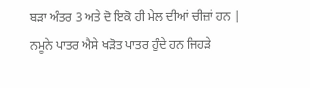ਬੜਾ ਅੰਤਰ 3 ਅਤੇ ਦੋ ਇਕੋ ਹੀ ਮੇਲ ਦੀਆਂ ਚੀਜ਼ਾਂ ਹਨ | ਨਮੂਨੇ ਪਾਤਰ ਐਸੇ ਖੜੋਤ ਪਾਤਰ ਹੁੰਦੇ ਹਨ ਜਿਹੜੇ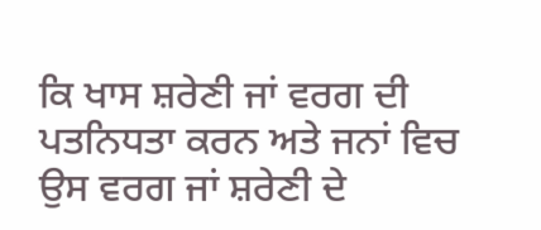ਕਿ ਖਾਸ ਸ਼ਰੇਣੀ ਜਾਂ ਵਰਗ ਦੀ ਪਤਨਿਧਤਾ ਕਰਨ ਅਤੇ ਜਨਾਂ ਵਿਚ ਉਸ ਵਰਗ ਜਾਂ ਸ਼ਰੇਣੀ ਦੇ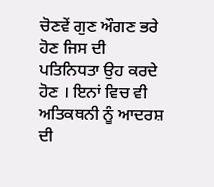ਚੋਣਵੇਂ ਗੁਣ ਔਗਣ ਭਰੇ ਹੋਣ ਜਿਸ ਦੀ ਪਤਿਨਿਧਤਾ ਉਹ ਕਰਦੇ ਹੋਣ । ਇਨਾਂ ਵਿਚ ਵੀ ਅਤਿਕਥਨੀ ਨੂੰ ਆਦਰਸ਼ ਦੀ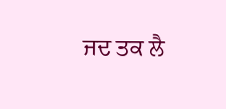ਜਦ ਤਕ ਲੈ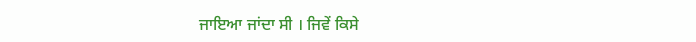ਜਾਇਆ ਜਾਂਦਾ ਸੀ । ਜਿਵੇਂ ਕਿਸੇ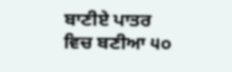ਬਾਣੀਏ ਪਾਤਰ ਵਿਚ ਬਣੀਆ ੫੦